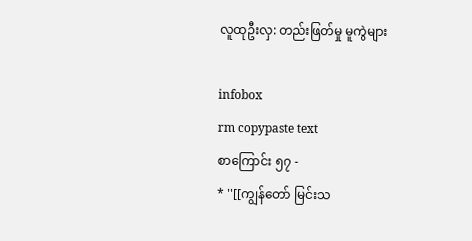လူထုဦးလှ: တည်းဖြတ်မှု မူကွဲများ

infobox
rm copypaste text
စာကြောင်း ၅၇ -
* ''[[ကျွန်တော် မြင်းသ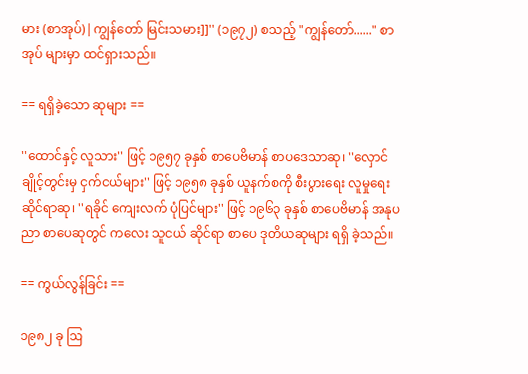မား (စာအုပ်)|ကျွန်တော် မြင်းသမား]]'' (၁၉၇၂) စသည့် "ကျွန်တော်......" စာအုပ် များမှာ ထင်ရှားသည်။

== ရရှိခဲ့သော ဆုများ ==

''ထောင်နှင့် လူသား'' ဖြင့် ၁၉၅၇ ခုနှစ် စာပေဗိမာန် စာပဒေသာဆု၊ ''လှောင်ချိုင့်တွင်းမှ ငှက်ငယ်များ'' ဖြင့် ၁၉၅၈ ခုနှစ် ယူနက်စကို စီးပွားရေး လူမှုရေး ဆိုင်ရာဆု၊ ''ရခိုင် ကျေးလက် ပုံပြင်များ'' ဖြင့် ၁၉၆၃ ခုနှစ် စာပေဗိမာန် အနုပညာ စာပေဆုတွင် ကလေး သူငယ် ဆိုင်ရာ စာပေ ဒုတိယဆုများ ရရှိ ခဲ့သည်။

== ကွယ်လွန်ခြင်း ==

၁၉၈၂ ခု ဩ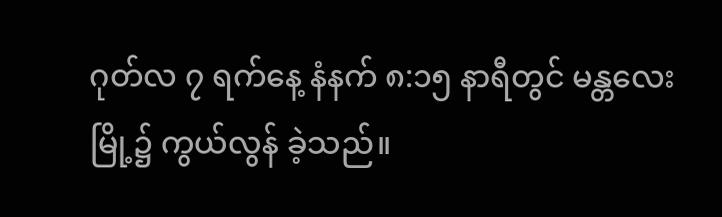ဂုတ်လ ၇ ရက်နေ့ နံနက် ၈:၁၅ နာရီတွင် မန္တလေးမြို့၌ ကွယ်လွန် ခဲ့သည်။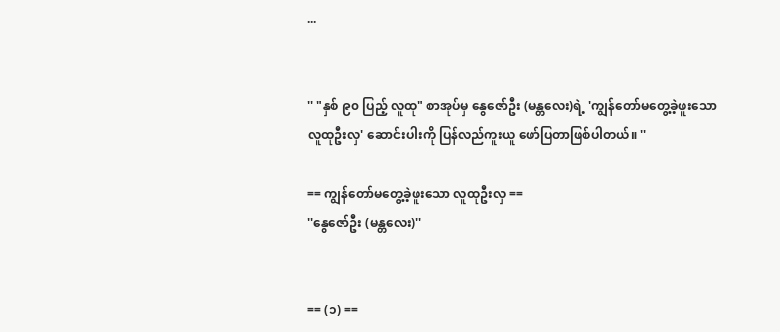...


'' "နှစ် ၉၀ ပြည့် လူထု" စာအုပ်မှ နွေဇော်ဦး (မန္တလေး)ရဲ့ 'ကျွန်တော်မတွေ့ခဲ့ဖူးသော လူထုဦးလှ' ဆောင်းပါးကို ပြန်လည်ကူးယူ ဖော်ပြတာဖြစ်ပါတယ်။ ''

== ကျွန်တော်မတွေ့ခဲ့ဖူးသော လူထုဦးလှ ==
''နွေဇော်ဦး (မန္တလေး)''


== (၁) ==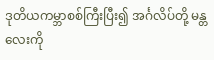ဒုတိယကမ္ဘာစစ်ကြီးပြီး၍ အင်္ဂလိပ်တို့ မန္တလေးကို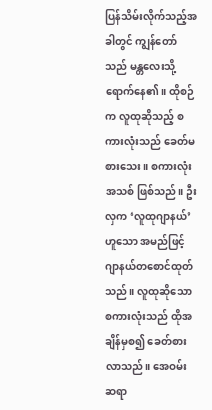ပြန်သိမ်းလိုက်သည့်အခါတွင် ကျွန်တော်သည် မန္တလေးသို့ ရောက်နေ၏။ ထိုစဉ်က လူထုဆိုသည့် စကားလုံးသည် ခေတ်မစားသေး။ စကားလုံးအသစ် ဖြစ်သည်။ ဦးလှက ‘လူထုဂျာနယ်’ ဟူသော အမည်ဖြင့် ဂျာနယ်တစောင်ထုတ်သည်။ လူထုဆိုသော စကားလုံးသည် ထိုအချိန်မှစ၍ ခေတ်စားလာသည်။ အေဝမ်းဆရာ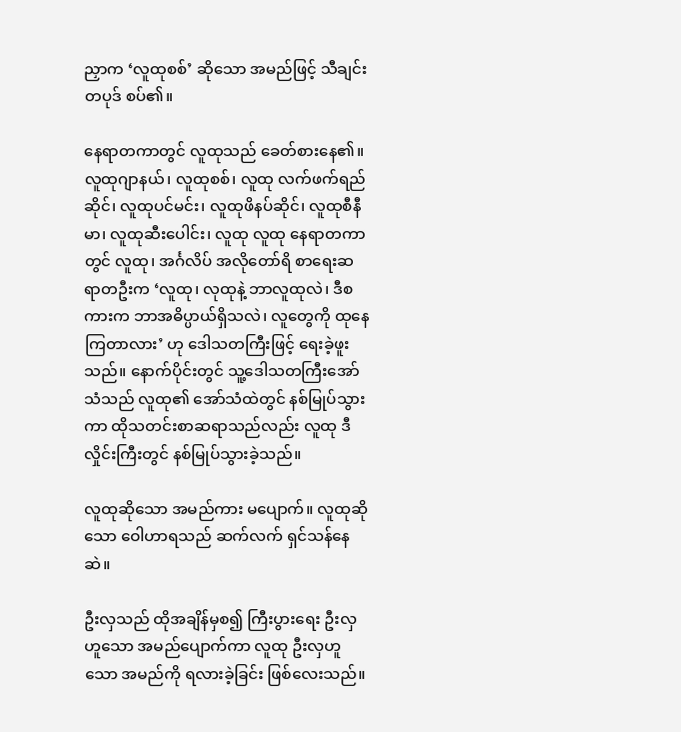ညှာက ‘လူထုစစ်’ ဆိုသော အမည်ဖြင့် သီချင်းတပုဒ် စပ်၏။

နေရာတကာတွင် လူထုသည် ခေတ်စားနေ၏။ လူထုဂျာနယ်၊ လူထုစစ်၊ လူထု လက်ဖက်ရည်ဆိုင်၊ လူထုပင်မင်း၊ လူထုဖိနပ်ဆိုင်၊ လူထုစီနီမာ၊ လူထုဆီးပေါင်း၊ လူထု လူထု နေရာတကာတွင် လူထု၊ အင်္ဂလိပ် အလိုတော်ရိ စာရေးဆရာတဦးက ‘လူထု၊ လုထုနဲ့ ဘာလူထုလဲ၊ ဒီစကားက ဘာအဓိပ္ပာယ်ရှိသလဲ၊ လူတွေကို ထုနေကြတာလား’ ဟု ဒေါသတကြီးဖြင့် ရေးခဲ့ဖူးသည်။ နောက်ပိုင်းတွင် သူ့ဒေါသတကြီးအော်သံသည် လူထု၏ အော်သံထဲတွင် နစ်မြုပ်သွားကာ ထိုသတင်းစာဆရာသည်လည်း လူထု ဒီလှိုင်းကြီးတွင် နစ်မြုပ်သွားခဲ့သည်။

လူထုဆိုသော အမည်ကား မပျောက်။ လူထုဆိုသော ဝေါဟာရသည် ဆက်လက် ရှင်သန်နေဆဲ။

ဦးလှသည် ထိုအချိန်မှစ၍ ကြီးပွားရေး ဦးလှဟူသော အမည်ပျောက်ကာ လူထု ဦးလှဟူသော အမည်ကို ရလားခဲ့ခြင်း ဖြစ်လေးသည်။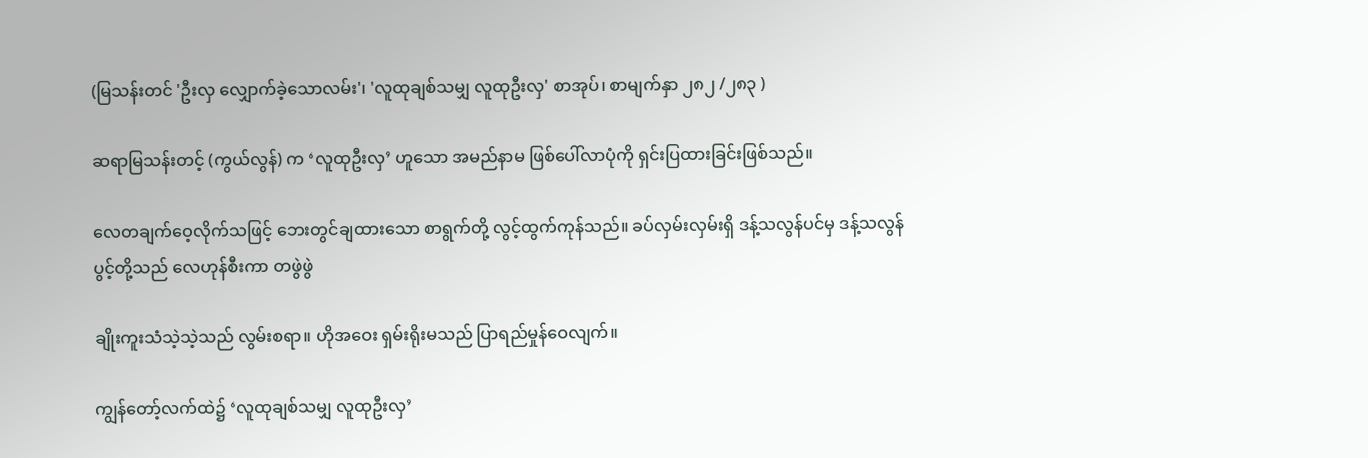(မြသန်းတင် 'ဦးလှ လျှောက်ခဲ့သောလမ်း'၊ 'လူထုချစ်သမျှ လူထုဦးလှ' စာအုပ်၊ စာမျက်နှာ ၂၈၂ /၂၈၃ )

ဆရာမြသန်းတင့် (ကွယ်လွန်) က ‘လူထုဦးလှ’ ဟူသော အမည်နာမ ဖြစ်ပေါ်လာပုံကို ရှင်းပြထားခြင်းဖြစ်သည်။

လေတချက်ဝေ့လိုက်သဖြင့် ဘေးတွင်ချထားသော စာရွက်တို့ လွင့်ထွက်ကုန်သည်။ ခပ်လှမ်းလှမ်းရှိ ဒန့်သလွန်ပင်မှ ဒန့်သလွန်ပွင့်တို့သည် လေဟုန်စီးကာ တဖွဲဖွဲ

ချိုးကူးသံသဲ့သဲ့သည် လွမ်းစရာ။ ဟိုအဝေး ရှမ်းရိုးမသည် ပြာရည်မှုန်ဝေလျက်။

ကျွန်တော့်လက်ထဲ၌ ‘လူထုချစ်သမျှ လူထုဦးလှ’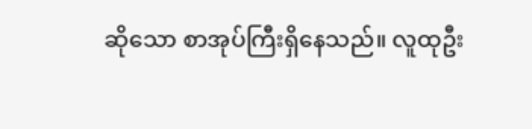ဆိုသော စာအုပ်ကြီးရှိနေသည်။ လူထုဦး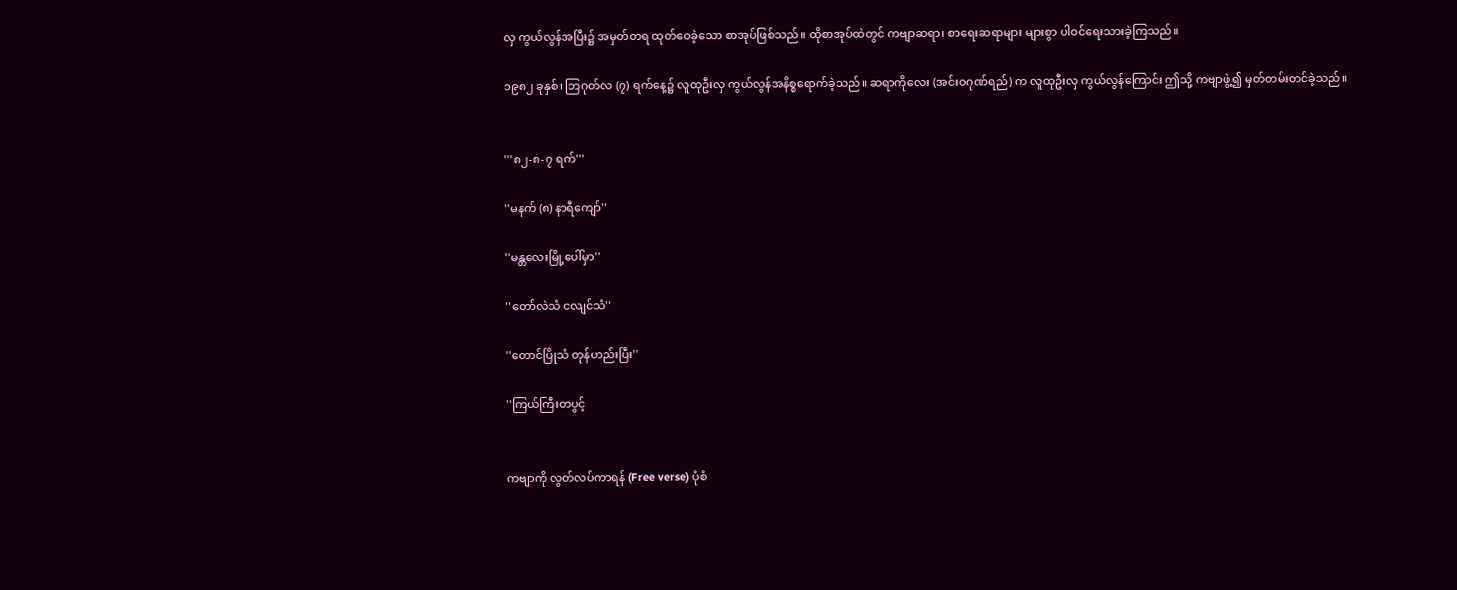လှ ကွယ်လွန်အပြီး၌ အမှတ်တရ ထုတ်ဝေခဲ့သော စာအုပ်ဖြစ်သည်။ ထိုစာအုပ်ထဲတွင် ကဗျာဆရာ၊ စာရေးဆရာများ များစွာ ပါဝင်ရေးသားခဲ့ကြသည်။

၁၉၈၂ ခုနှစ်၊ ဘြဂုတ်လ (၇) ရက်နေ့၌ လူထုဦးလှ ကွယ်လွန်အနိစ္စရောက်ခဲ့သည်။ ဆရာကိုလေး (အင်းဝဂုဏ်ရည်) က လူထုဦးလှ ကွယ်လွန်ကြောင်း ဤသို့ ကဗျာဖွဲ့၍ မှတ်တမ်းတင်ခဲ့သည်။


'''၈၂-၈-၇ ရက်'''

''မနက် (၈) နာရီကျော်''

''မန္တလေးမြို့ပေါ်မှာ''

''တော်လဲသံ ငလျင်သံ''

''တောင်ပြိုသံ တုန်ဟည်းပြီး''

''ကြယ်ကြီးတပွင့်


ကဗျာကို လွတ်လပ်ကာရန် (Free verse) ပုံစံ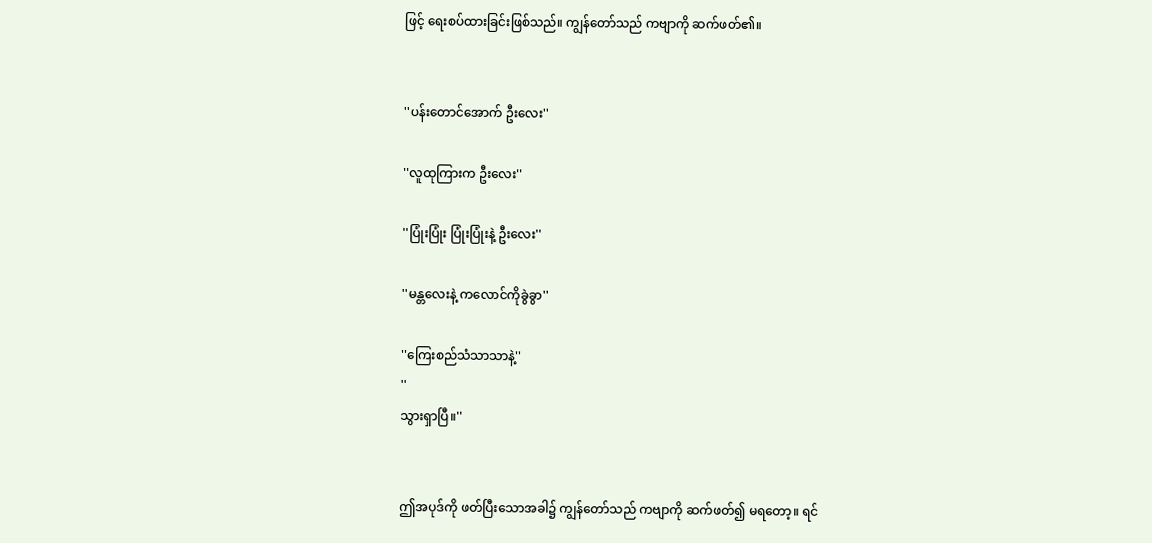ဖြင့် ရေးစပ်ထားခြင်းဖြစ်သည်။ ကျွန်တော်သည် ကဗျာကို ဆက်ဖတ်၏။


''ပန်းတောင်အောက် ဦးလေး''

''လူထုကြားက ဦးလေး''

''ပြုံးပြုံး ပြုံးပြုံးနဲ့ ဦးလေး''

''မန္တလေးနဲ့ ကလောင်ကိုခွဲခွာ''

''ကြေးစည်သံသာသာနဲ့''
''
သွားရှာပြီ။''


ဤအပုဒ်ကို ဖတ်ပြီးသောအခါ၌ ကျွန်တော်သည် ကဗျာကို ဆက်ဖတ်၍ မရတော့။ ရင်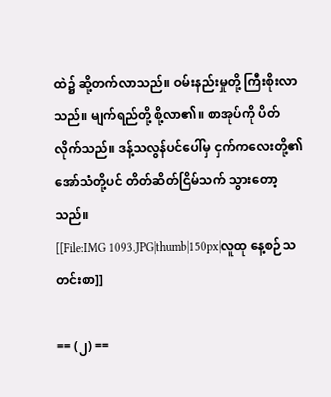ထဲ၌ ဆို့တက်လာသည်။ ဝမ်းနည်းမှုတို့ ကြီးစိုးလာသည်။ မျက်ရည်တို့ စို့လာ၏။ စာအုပ်ကို ပိတ်လိုက်သည်။ ဒန့်သလွန်ပင်ပေါ်မှ ငှက်ကလေးတို့၏ အော်သံတို့ပင် တိတ်ဆိတ်ငြိမ်သက် သွားတော့သည်။
[[File:IMG 1093.JPG|thumb|150px|လူထု နေ့စဉ်သတင်းစာ]]

== (၂) ==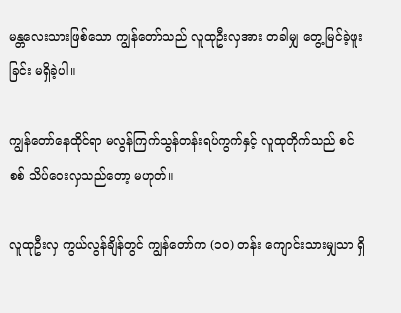မန္တလေးသားဖြစ်သော ကျွန်တော်သည် လူထုဦးလှအား တခါမျှ တွေ့မြင်ခဲ့ဖူးခြင်း မရှိခဲ့ပါ။

ကျွန်တော်နေထိုင်ရာ မလွန်ကြက်သွန်တန်းရပ်ကွက်နှင့် လူထုတိုက်သည် စင်စစ် သိပ်ဝေးလှသည်တော့ မဟုတ်။

လူထုဦးလှ ကွယ်လွန်ချိန်တွင် ကျွန်တော်က (၁ဝ) တန်း ကျောင်းသားမျှသာ ရှိ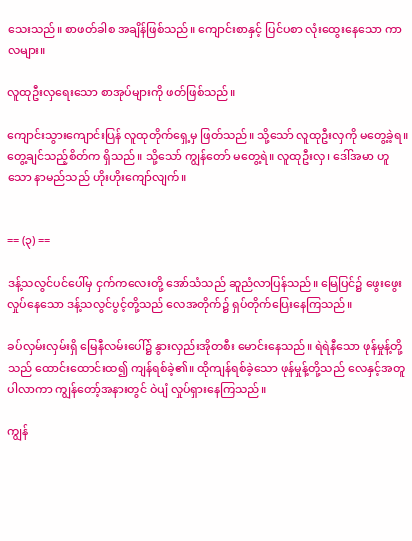သေးသည်။ စာဖတ်ခါစ အချိန်ဖြစ်သည်။ ကျောင်းစာနှင့် ပြင်ပစာ လုံးထွေးနေသော ကာလများ။

လူထုဦးလှရေးသော စာအုပ်များကို ဖတ်ဖြစ်သည်။

ကျောင်းသွားကျောင်းပြန် လူထုတိုက်ရှေ့မှ ဖြတ်သည်။ သို့သော် လူထုဦးလှကို မတွေ့ခဲ့ရ။ တွေ့ချင်သည့်စိတ်က ရှိသည်။ သို့သော် ကျွန်တော် မတွေ့ရဲ။ လူထုဦးလှ၊ ဒေါ်အမာ ဟူသော နာမည်သည် ဟိုးဟိုးကျော်လျက်။


== (၃) ==

ဒန့်သလွင်ပင်ပေါ်မှ ငှက်ကလေးတို့ အော်သံသည် ဆူညံလာပြန်သည်။ မြေပြင်၌ ဖွေးဖွေးလှုပ်နေသော ဒန့်သလွင်ပွင့်တို့သည် လေအတိုက်၌ ရှပ်တိုက်ပြေးနေကြသည်။

ခပ်လှမ်းလှမ်းရှိ မြေနီလမ်းပေါ်၌ နွားလှည်းအိုတစီး မောင်းနေသည်။ ရဲရဲနီသော ဖုန်မှုန့်တို့သည် ထောင်းထောင်းထ၍ ကျန်ရစ်ခဲ့၏။ ထိုကျန်ရစ်ခဲ့သော ဖုန်မှုန့်တို့သည် လေနှင့်အတူ ပါလာကာ ကျွန်တော့်အနားတွင် ဝဲပျံ လှုပ်ရှားနေကြသည်။

ကျွန်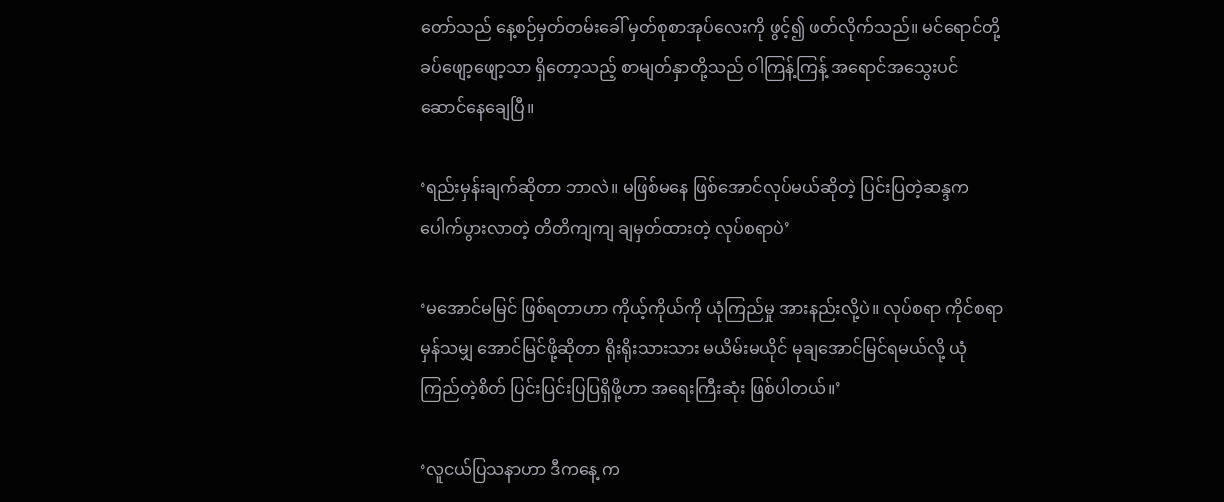တော်သည် နေ့စဉ်မှတ်တမ်းခေါ် မှတ်စုစာအုပ်လေးကို ဖွင့်၍ ဖတ်လိုက်သည်။ မင်ရောင်တို့ ခပ်ဖျော့ဖျော့သာ ရှိတော့သည့် စာမျတ်နှာတို့သည် ဝါကြန့်ကြန့် အရောင်အသွေးပင် ဆောင်နေချေပြီ။

‘ရည်းမှန်းချက်ဆိုတာ ဘာလဲ။ မဖြစ်မနေ ဖြစ်အောင်လုပ်မယ်ဆိုတဲ့ ပြင်းပြတဲ့ဆန္ဒက ပေါက်ပွားလာတဲ့ တိတိကျကျ ချမှတ်ထားတဲ့ လုပ်စရာပဲ’

‘မအောင်မမြင် ဖြစ်ရတာဟာ ကိုယ့်ကိုယ်ကို ယုံကြည်မှု အားနည်းလို့ပဲ။ လုပ်စရာ ကိုင်စရာမှန်သမျှ အောင်မြင်ဖို့ဆိုတာ ရိုးရိုးသားသား မယိမ်းမယိုင် မုချအောင်မြင်ရမယ်လို့ ယုံကြည်တဲ့စိတ် ပြင်းပြင်းပြပြရှိဖို့ဟာ အရေးကြီးဆုံး ဖြစ်ပါတယ်။’

‘လူငယ်ပြသနာဟာ ဒီကနေ့ က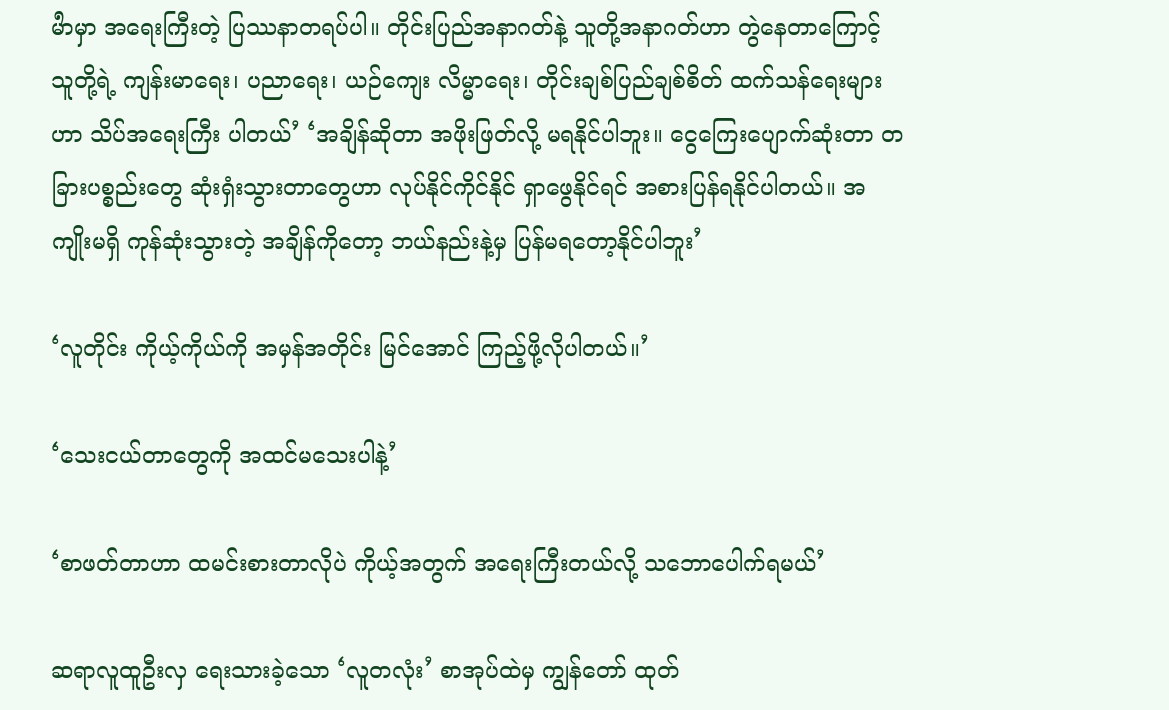မႝာမှာ အရေးကြီးတဲ့ ပြဿနာတရပ်ပါ။ တိုင်းပြည်အနာဂတ်နဲ့ သူတို့အနာဂတ်ဟာ တွဲနေတာကြောင့် သူတို့ရဲ့ ကျန်းမာရေး၊ ပညာရေး၊ ယဉ်ကျေး လိမ္မာရေး၊ တိုင်းချစ်ပြည်ချစ်စိတ် ထက်သန်ရေးများဟာ သိပ်အရေးကြီး ပါတယ်’ ‘အချိန်ဆိုတာ အဖိုးဖြတ်လို့ မရနိုင်ပါဘူး။ ငွေကြေးပျောက်ဆုံးတာ တခြားပစ္စည်းတွေ ဆုံးရှံးသွားတာတွေဟာ လုပ်နိုင်ကိုင်နိုင် ရှာဖွေနိုင်ရင် အစားပြန်ရနိုင်ပါတယ်။ အကျိုးမရှိ ကုန်ဆုံးသွားတဲ့ အချိန်ကိုတော့ ဘယ်နည်းနဲ့မှ ပြန်မရတော့နိုင်ပါဘူး’

‘လူတိုင်း ကိုယ့်ကိုယ်ကို အမှန်အတိုင်း မြင်အောင် ကြည့်ဖို့လိုပါတယ်။’

‘သေးငယ်တာတွေကို အထင်မသေးပါနဲ့’

‘စာဖတ်တာဟာ ထမင်းစားတာလိုပဲ ကိုယ့်အတွက် အရေးကြီးတယ်လို့ သဘောပေါက်ရမယ်’

ဆရာလူထူဦးလှ ရေးသားခဲ့သော ‘လူတလုံး’ စာအုပ်ထဲမှ ကျွန်တော် ထုတ်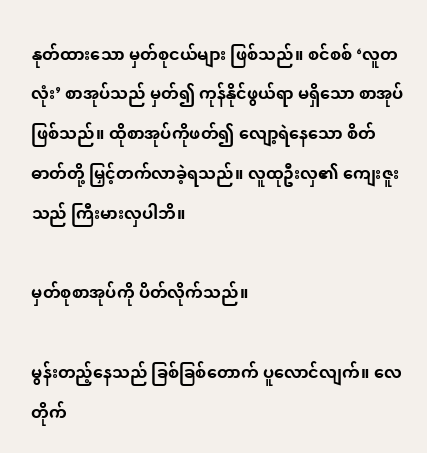နုတ်ထားသော မှတ်စုငယ်များ ဖြစ်သည်။ စင်စစ် ‘လူတလုံး’ စာအုပ်သည် မှတ်၍ ကုန်နိုင်ဖွယ်ရာ မရှိသော စာအုပ်ဖြစ်သည်။ ထိုစာအုပ်ကိုဖတ်၍ လျော့ရဲနေသော စိတ်ဓာတ်တို့ မြှင့်တက်လာခဲ့ရသည်။ လူထုဦးလှ၏ ကျေးဇူးသည် ကြီးမားလှပါဘိ။

မှတ်စုစာအုပ်ကို ပိတ်လိုက်သည်။

မွန်းတည့်နေသည် ခြစ်ခြစ်တောက် ပူလောင်လျက်။ လေတိုက်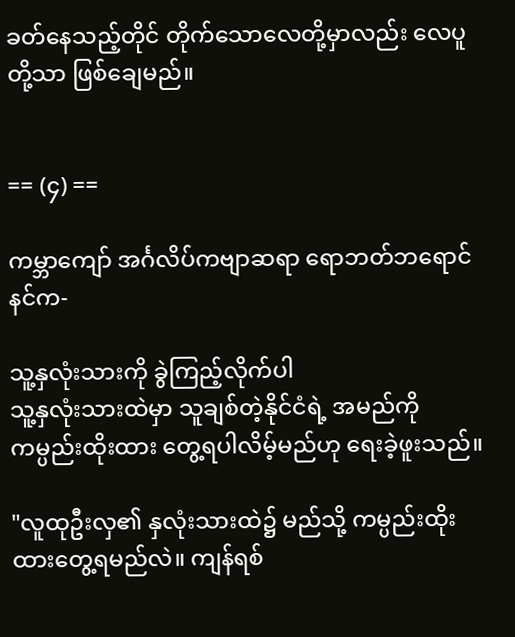ခတ်နေသည့်တိုင် တိုက်သောလေတို့မှာလည်း လေပူတို့သာ ဖြစ်ချေမည်။


== (၄) ==

ကမ္ဘာကျော် အင်္ဂလိပ်ကဗျာဆရာ ရောဘတ်ဘရောင်နင်က-

သူ့နှလုံးသားကို ခွဲကြည့်လိုက်ပါ
သူ့နှလုံးသားထဲမှာ သူချစ်တဲ့နိုင်ငံရဲ့ အမည်ကို ကမ္ပည်းထိုးထား တွေ့ရပါလိမ့်မည်ဟု ရေးခဲ့ဖူးသည်။

"လူထုဦးလှ၏ နှလုံးသားထဲ၌ မည်သို့ ကမ္ပည်းထိုးထားတွေ့ရမည်လဲ။ ကျန်ရစ်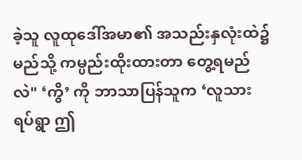ခဲ့သူ လူထုဒေါ်အမာ၏ အသည်းနှလုံးထဲ၌ မည်သို့ ကမ္ပည်းထိုးထားတာ တွေ့ရမည်လဲ" ‘ကွိ’ ကို ဘာသာပြန်သူက ‘လူသားရပ်ရွာ ဤ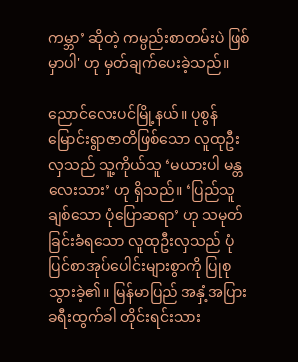ကမ္ဘာ’ ဆိုတဲ့ ကမ္ပည်းစာတမ်းပဲ ဖြစ်မှာပါ' ဟု မှတ်ချက်ပေးခဲ့သည်။

ညောင်လေးပင်မြို့နယ်။ ပုစွန်မြောင်းရွာဇာတိဖြစ်သော လူထုဦးလှသည် သူ့ကိုယ်သူ ‘မယားပါ မန္တလေးသား’ ဟု ရှိသည်။ ‘ပြည်သူချစ်သော ပုံပြောဆရာ’ ဟု သမုတ်ခြင်းခံရသော လူထုဦးလှသည် ပုံပြင်စာအုပ်ပေါင်းများစွာကို ပြုစုသွားခဲ့၏။ မြန်မာပြည် အနှံ့အပြား ခရီးထွက်ခါ တိုင်းရင်းသား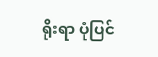ရိုးရာ ပုံပြင်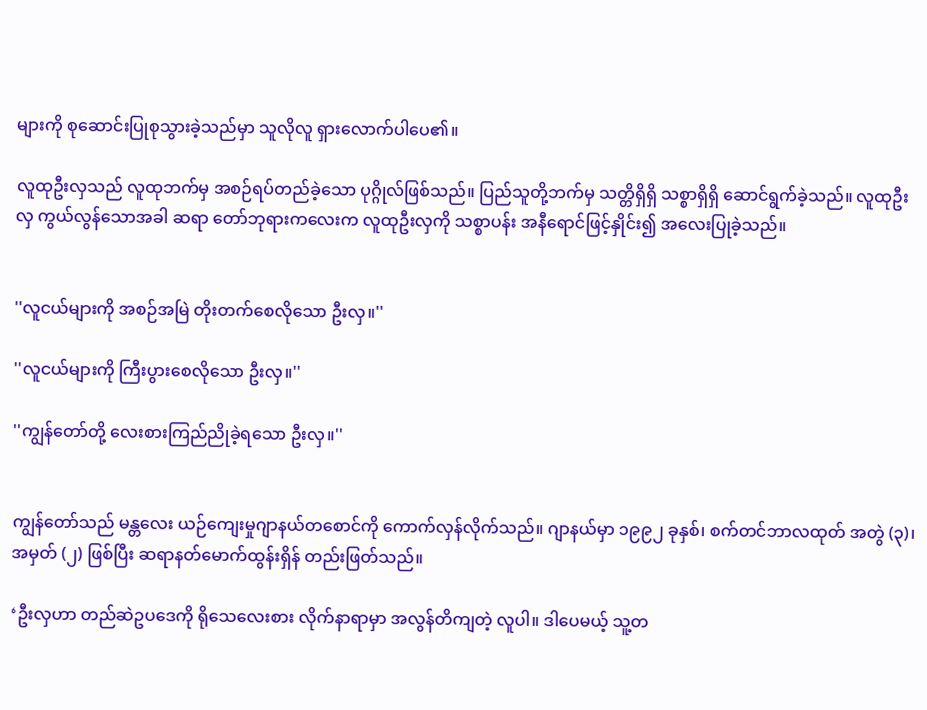များကို စုဆောင်းပြုစုသွားခဲ့သည်မှာ သူလိုလူ ရှားလောက်ပါပေ၏။

လူထုဦးလှသည် လူထုဘက်မှ အစဉ်ရပ်တည်ခဲ့သော ပုဂ္ဂိုလ်ဖြစ်သည်။ ပြည်သူတို့ဘက်မှ သတ္တိရှိရှိ သစ္စာရှိရှိ ဆောင်ရွက်ခဲ့သည်။ လူထုဦးလှ ကွယ်လွန်သောအခါ ဆရာ တော်ဘုရားကလေးက လူထုဦးလှကို သစ္စာပန်း အနီရောင်ဖြင့်နှိုင်း၍ အလေးပြုခဲ့သည်။


''လူငယ်များကို အစဉ်အမြဲ တိုးတက်စေလိုသော ဦးလှ။''

''လူငယ်များကို ကြီးပွားစေလိုသော ဦးလှ။''

''ကျွန်တော်တို့ လေးစားကြည်ညိုခဲ့ရသော ဦးလှ။''


ကျွန်တော်သည် မန္တလေး ယဉ်ကျေးမှုဂျာနယ်တစောင်ကို ကောက်လှန်လိုက်သည်။ ဂျာနယ်မှာ ၁၉၉၂ ခုနှစ်၊ စက်တင်ဘာလထုတ် အတွဲ (၃)၊ အမှတ် (၂) ဖြစ်ပြီး ဆရာနတ်မောက်ထွန်းရှိန် တည်းဖြတ်သည်။

‘ဦးလှဟာ တည်ဆဲဥပဒေကို ရိုသေလေးစား လိုက်နာရာမှာ အလွန်တိကျတဲ့ လူပါ။ ဒါပေမယ့် သူ့တ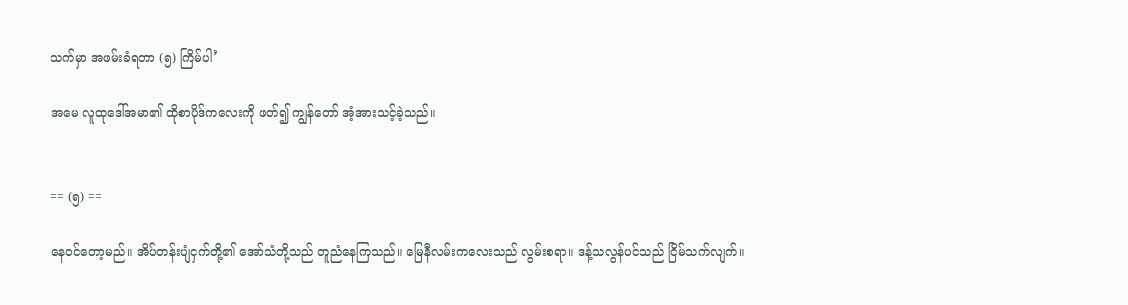သက်မှာ အဖမ်းခံရတာ (၅) ကြိမ်ပါ’

အမေ လူထုဒေါ်အမာ၏ ထိုစာပိုဒ်ကလေးကို ဖတ်၍ ကျွန်တော် အံ့အားသင့်ခဲ့သည်။


== (၅) ==

နေဝင်တော့မည်။ အိပ်တန်းပျံငှက်တို့၏ အော်သံတို့သည် တူညံနေကြသည်။ မြေနီလမ်းကလေးသည် လွမ်းစရာ။ ဒန့်သလွန်ပင်သည် ငြိမ်သက်လျက်။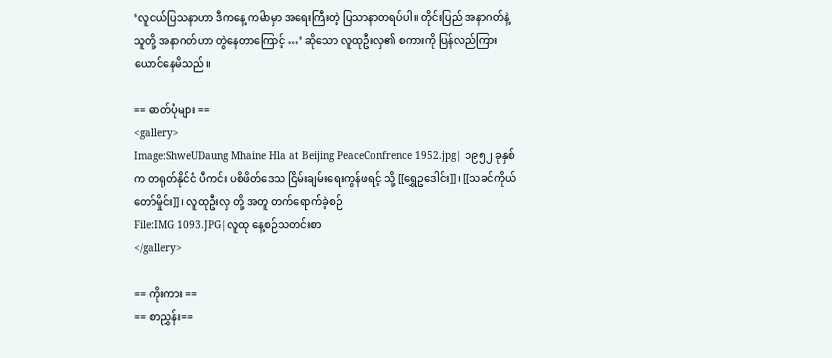‘လူငယ်ပြသနာဟာ ဒီကနေ့ ကမႝာမှာ အရေးကြီးတဲ့ ပြသာနာတရပ်ပါ။ တိုင်းပြည် အနာဂတ်နဲ့ သူတို့ အနာဂတ်ဟာ တွဲနေတာကြောင့် …’ ဆိုသော လူထုဦးလှ၏ စကားကို ပြန်လည်ကြားယောင်နေမိသည်။

== ဓာတ်ပုံများ ==
<gallery>
Image:ShweUDaung Mhaine Hla at Beijing PeaceConfrence 1952.jpg| ၁၉၅၂ ခုနှစ် က တရုတ်နိုင်ငံ ပီကင်း ပစိဖိတ်ဒေသ ငြိမ်းချမ်းရေးကွန်ဖရင့် သို့ [[ရွှေဥဒေါင်း]]၊ [[သခင်ကိုယ်တော်မှိုင်း]]၊ လူထုဦးလှ တို့ အတူ တက်ရောက်ခဲ့စဉ်
File:IMG 1093.JPG|လူထု နေ့စဉ်သတင်းစာ
</gallery>

== ကိုးကား ==
== စာညွှန်း==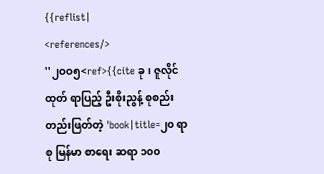{{reflist|
<references/>
''၂ဝဝ၅<ref>{{cite ခု၊ ဇူလိုင်ထုတ် ရာပြည့် ဦးစိုးညွန့် စုစည်း တည်းဖြတ်တဲ့ 'book|title=၂၀ ရာစု မြန်မာ စာရေး ဆရာ ၁၀၀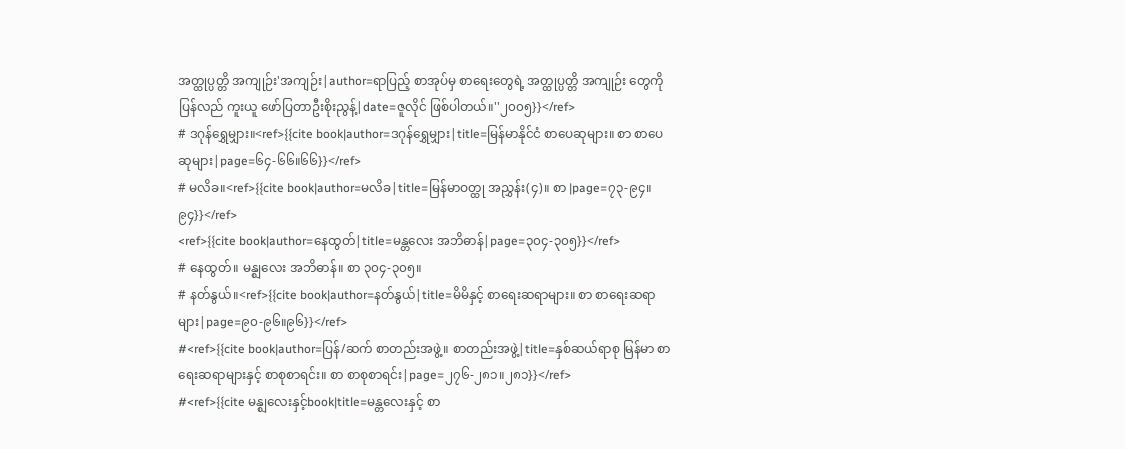အတ္ထုပ္ပတ္တိ အကျုဉ်း'အကျဉ်း|author=ရာပြည့် စာအုပ်မှ စာရေးတွေရဲ့ အတ္ထုပ္ပတ္တိ အကျုဉ်း တွေကို ပြန်လည် ကူးယူ ဖော်ပြတာဦးစိုးညွန့်|date=ဇူလိုင် ဖြစ်ပါတယ်။''၂၀၀၅}}</ref>
# ဒဂုန်ရွှေမျှား။<ref>{{cite book|author=ဒဂုန်ရွှေမျှား|title=မြန်မာနိုင်ငံ စာပေဆုများ။ စာ စာပေဆုများ|page=၆၄-၆၆။၆၆}}</ref>
# မလိခ။<ref>{{cite book|author=မလိခ|title=မြန်မာဝတ္ထု အညွှန်း(၄)။ စာ |page=၇၃-၉၄။၉၄}}</ref>
<ref>{{cite book|author=နေထွတ်|title=မန္တလေး အဘိဓာန်|page=၃၀၄-၃၀၅}}</ref>
# နေထွတ်။ မန္ဈလေး အဘိဓာန်။ စာ ၃၀၄-၃၀၅။
# နတ်နွယ်။<ref>{{cite book|author=နတ်နွယ်|title=မိမိနှင့် စာရေးဆရာများ။ စာ စာရေးဆရာများ|page=၉၀-၉၆။၉၆}}</ref>
#<ref>{{cite book|author=ပြန်/ဆက် စာတည်းအဖွဲ့။ စာတည်းအဖွဲ့|title=နှစ်ဆယ်ရာစု မြန်မာ စာရေးဆရာများနှင့် စာစုစာရင်း။ စာ စာစုစာရင်း|page=၂၇၆-၂၈၁။၂၈၁}}</ref>
#<ref>{{cite မန္ဈလေးနှင့်book|title=မန္တလေးနှင့် စာ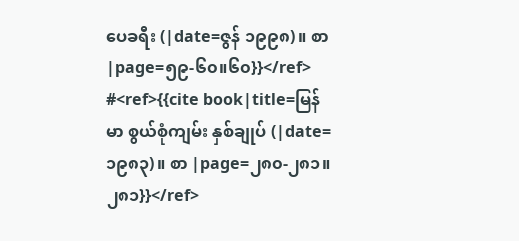ပေခရီး (|date=ဇွန် ၁၉၉၈)။ စာ |page=၅၉-၆၀။၆၀}}</ref>
#<ref>{{cite book|title=မြန်မာ စွယ်စုံကျမ်း နှစ်ချုပ် (|date=၁၉၈၃)။ စာ |page=၂၈၀-၂၈၁။၂၈၁}}</ref>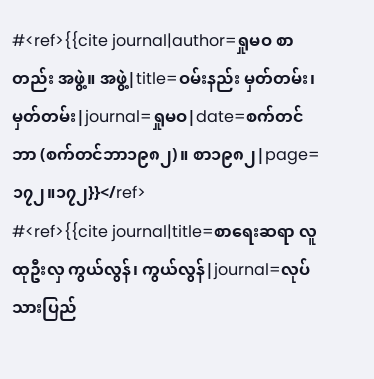#<ref>{{cite journal|author=ရှုမဝ စာတည်း အဖွဲ့။ အဖွဲ့|title=ဝမ်းနည်း မှတ်တမ်း၊ မှတ်တမ်း|journal=ရှုမဝ|date=စက်တင်ဘာ (စက်တင်ဘာ၁၉၈၂)။ စာ၁၉၈၂|page= ၁၇၂။၁၇၂}}</ref>
#<ref>{{cite journal|title=စာရေးဆရာ လူထုဦးလှ ကွယ်လွန်၊ ကွယ်လွန်|journal=လုပ်သားပြည်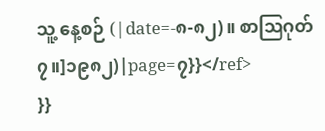သူ့ နေ့စဉ် (|date=-၈-၈၂)။ စာဩဂုတ် ၇။]၁၉၈၂)|page=၇}}</ref>
}}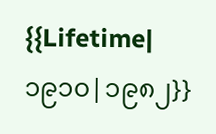{{Lifetime|၁၉၁၀|၁၉၈၂}}